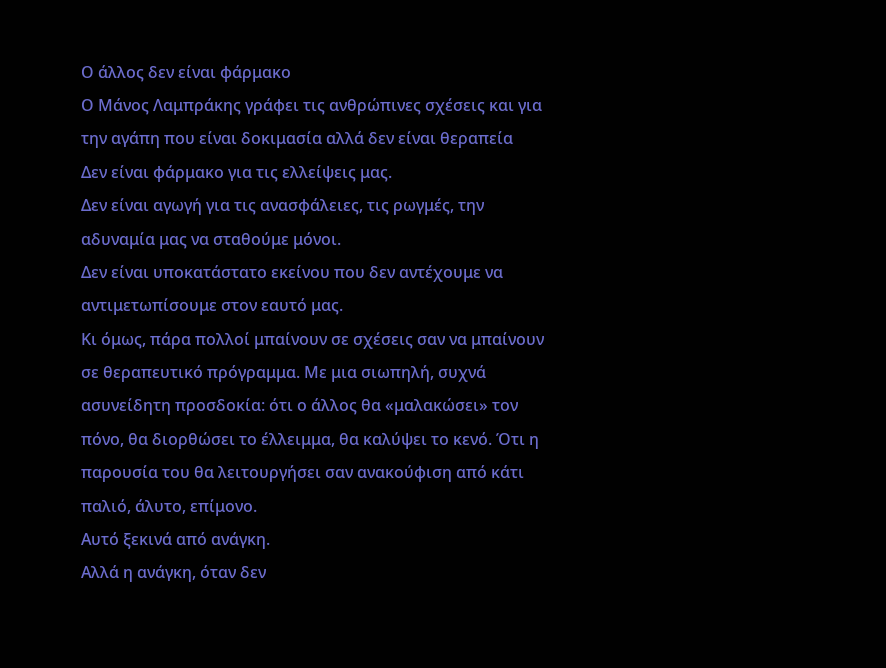Ο άλλος δεν είναι φάρμακο
Ο Μάνος Λαμπράκης γράφει τις ανθρώπινες σχέσεις και για την αγάπη που είναι δοκιμασία αλλά δεν είναι θεραπεία
Δεν είναι φάρμακο για τις ελλείψεις μας.
Δεν είναι αγωγή για τις ανασφάλειες, τις ρωγμές, την αδυναμία μας να σταθούμε μόνοι.
Δεν είναι υποκατάστατο εκείνου που δεν αντέχουμε να αντιμετωπίσουμε στον εαυτό μας.
Κι όμως, πάρα πολλοί μπαίνουν σε σχέσεις σαν να μπαίνουν σε θεραπευτικό πρόγραμμα. Με μια σιωπηλή, συχνά ασυνείδητη προσδοκία: ότι ο άλλος θα «μαλακώσει» τον πόνο, θα διορθώσει το έλλειμμα, θα καλύψει το κενό. Ότι η παρουσία του θα λειτουργήσει σαν ανακούφιση από κάτι παλιό, άλυτο, επίμονο.
Αυτό ξεκινά από ανάγκη.
Αλλά η ανάγκη, όταν δεν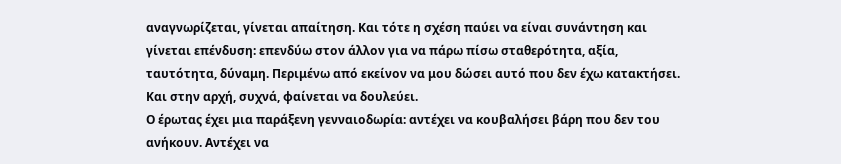αναγνωρίζεται, γίνεται απαίτηση. Και τότε η σχέση παύει να είναι συνάντηση και γίνεται επένδυση: επενδύω στον άλλον για να πάρω πίσω σταθερότητα, αξία, ταυτότητα, δύναμη. Περιμένω από εκείνον να μου δώσει αυτό που δεν έχω κατακτήσει.
Και στην αρχή, συχνά, φαίνεται να δουλεύει.
Ο έρωτας έχει μια παράξενη γενναιοδωρία: αντέχει να κουβαλήσει βάρη που δεν του ανήκουν. Αντέχει να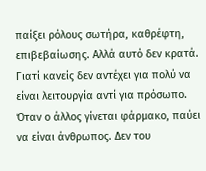παίξει ρόλους σωτήρα, καθρέφτη, επιβεβαίωσης. Αλλά αυτό δεν κρατά.
Γιατί κανείς δεν αντέχει για πολύ να είναι λειτουργία αντί για πρόσωπο.
Όταν ο άλλος γίνεται φάρμακο, παύει να είναι άνθρωπος. Δεν του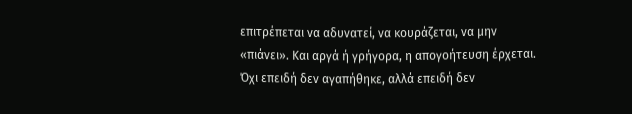επιτρέπεται να αδυνατεί, να κουράζεται, να μην «πιάνει». Και αργά ή γρήγορα, η απογοήτευση έρχεται. Όχι επειδή δεν αγαπήθηκε, αλλά επειδή δεν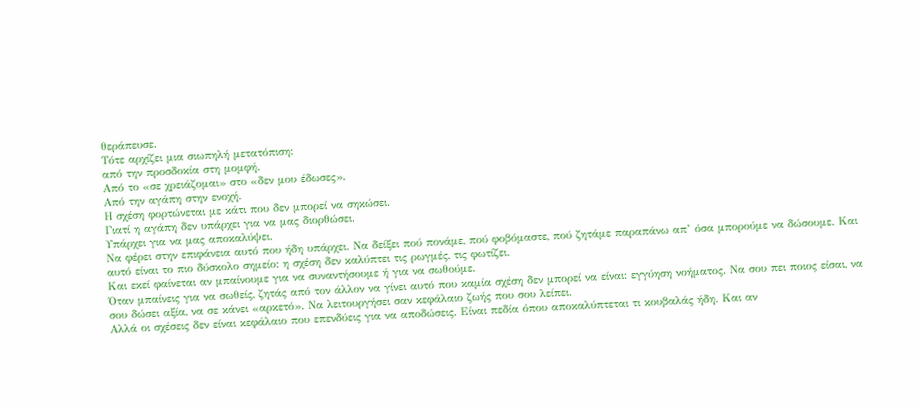θεράπευσε.
Τότε αρχίζει μια σιωπηλή μετατόπιση:
από την προσδοκία στη μομφή.
Από το «σε χρειάζομαι» στο «δεν μου έδωσες».
Από την αγάπη στην ενοχή.
Η σχέση φορτώνεται με κάτι που δεν μπορεί να σηκώσει.
Γιατί η αγάπη δεν υπάρχει για να μας διορθώσει.
Υπάρχει για να μας αποκαλύψει.
Να φέρει στην επιφάνεια αυτό που ήδη υπάρχει. Να δείξει πού πονάμε, πού φοβόμαστε, πού ζητάμε παραπάνω απ’ όσα μπορούμε να δώσουμε. Και αυτό είναι το πιο δύσκολο σημείο: η σχέση δεν καλύπτει τις ρωγμές, τις φωτίζει.
Και εκεί φαίνεται αν μπαίνουμε για να συναντήσουμε ή για να σωθούμε.
Όταν μπαίνεις για να σωθείς, ζητάς από τον άλλον να γίνει αυτό που καμία σχέση δεν μπορεί να είναι: εγγύηση νοήματος. Να σου πει ποιος είσαι, να σου δώσει αξία, να σε κάνει «αρκετό». Να λειτουργήσει σαν κεφάλαιο ζωής που σου λείπει.
Αλλά οι σχέσεις δεν είναι κεφάλαιο που επενδύεις για να αποδώσεις. Είναι πεδία όπου αποκαλύπτεται τι κουβαλάς ήδη. Και αν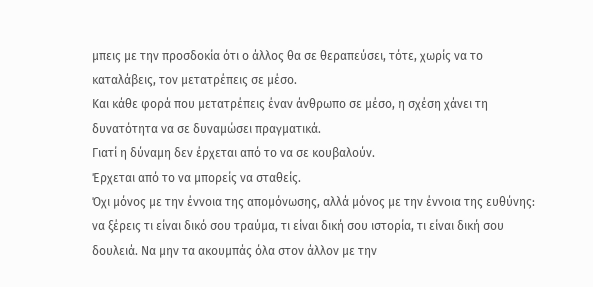μπεις με την προσδοκία ότι ο άλλος θα σε θεραπεύσει, τότε, χωρίς να το καταλάβεις, τον μετατρέπεις σε μέσο.
Και κάθε φορά που μετατρέπεις έναν άνθρωπο σε μέσο, η σχέση χάνει τη δυνατότητα να σε δυναμώσει πραγματικά.
Γιατί η δύναμη δεν έρχεται από το να σε κουβαλούν.
Έρχεται από το να μπορείς να σταθείς.
Όχι μόνος με την έννοια της απομόνωσης, αλλά μόνος με την έννοια της ευθύνης: να ξέρεις τι είναι δικό σου τραύμα, τι είναι δική σου ιστορία, τι είναι δική σου δουλειά. Να μην τα ακουμπάς όλα στον άλλον με την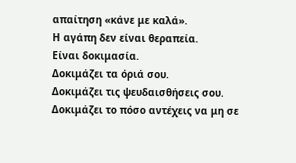απαίτηση «κάνε με καλά».
Η αγάπη δεν είναι θεραπεία.
Είναι δοκιμασία.
Δοκιμάζει τα όριά σου.
Δοκιμάζει τις ψευδαισθήσεις σου.
Δοκιμάζει το πόσο αντέχεις να μη σε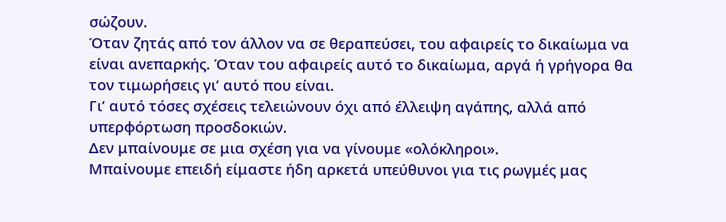σώζουν.
Όταν ζητάς από τον άλλον να σε θεραπεύσει, του αφαιρείς το δικαίωμα να είναι ανεπαρκής. Όταν του αφαιρείς αυτό το δικαίωμα, αργά ή γρήγορα θα τον τιμωρήσεις γι’ αυτό που είναι.
Γι’ αυτό τόσες σχέσεις τελειώνουν όχι από έλλειψη αγάπης, αλλά από υπερφόρτωση προσδοκιών.
Δεν μπαίνουμε σε μια σχέση για να γίνουμε «ολόκληροι».
Μπαίνουμε επειδή είμαστε ήδη αρκετά υπεύθυνοι για τις ρωγμές μας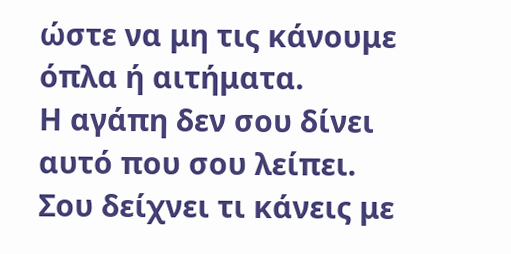ώστε να μη τις κάνουμε όπλα ή αιτήματα.
Η αγάπη δεν σου δίνει αυτό που σου λείπει.
Σου δείχνει τι κάνεις με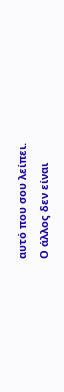αυτό που σου λείπει.
Ο άλλος δεν είναι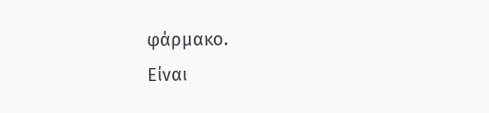φάρμακο.
Είναι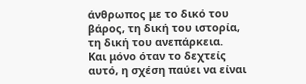άνθρωπος με το δικό του βάρος, τη δική του ιστορία, τη δική του ανεπάρκεια.
Και μόνο όταν το δεχτείς αυτό, η σχέση παύει να είναι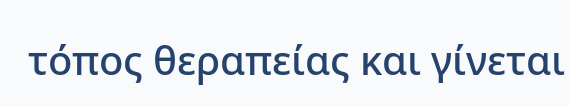τόπος θεραπείας και γίνεται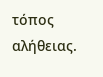τόπος αλήθειας.